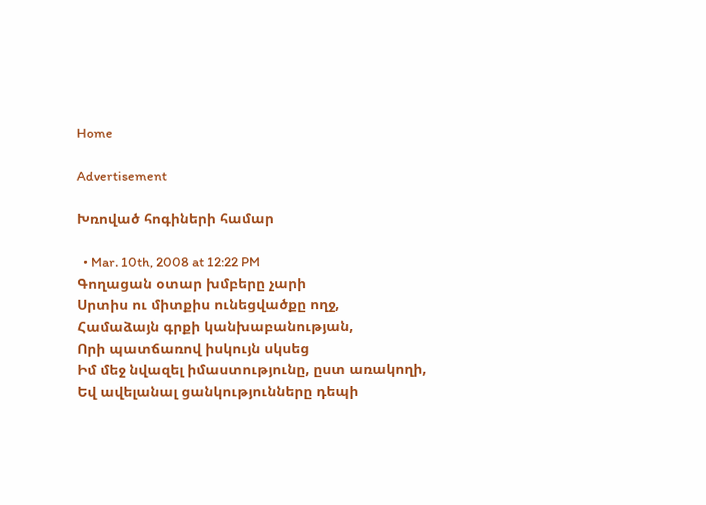Home

Advertisement

Խռոված հոգիների համար

  • Mar. 10th, 2008 at 12:22 PM
Գողացան օտար խմբերը չարի
Սրտիս ու միտքիս ունեցվածքը ողջ,
Համաձայն գրքի կանխաբանության,
Որի պատճառով իսկույն սկսեց
Իմ մեջ նվազել իմաստությունը, ըստ առակողի,
Եվ ավելանալ ցանկությունները դեպի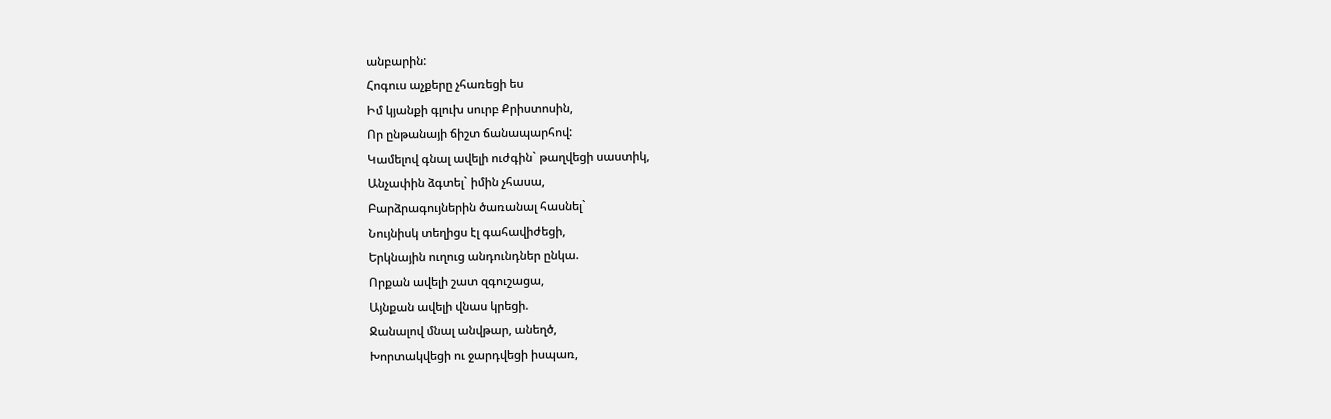անբարին:
Հոգուս աչքերը չհառեցի ես
Իմ կյանքի գլուխ սուրբ Քրիստոսին,
Որ ընթանայի ճիշտ ճանապարհով:
Կամելով գնալ ավելի ուժգին` թաղվեցի սաստիկ,
Անչափին ձգտել` իմին չհասա,
Բարձրագույներին ծառանալ հասնել`
Նույնիսկ տեղիցս էլ գահավիժեցի,
Երկնային ուղուց անդունդներ ընկա.
Որքան ավելի շատ զգուշացա,
Այնքան ավելի վնաս կրեցի.
Ջանալով մնալ անվթար, անեղծ,
Խորտակվեցի ու ջարդվեցի իսպառ,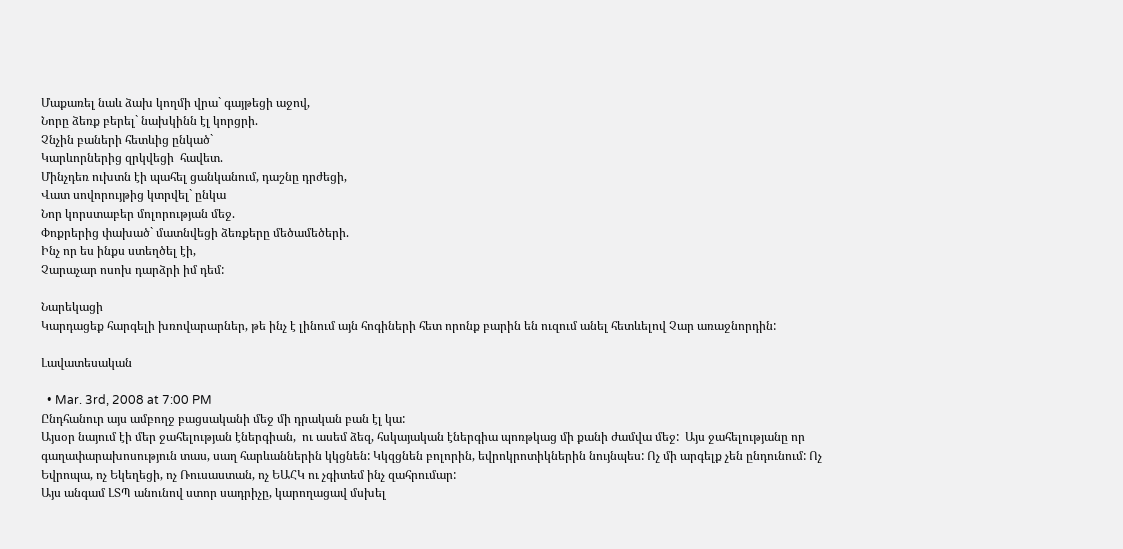Մաքառել նաև ձախ կողմի վրա` գայթեցի աջով,
Նորը ձեռք բերել` նախկինն էլ կորցրի.
Չնչին բաների հետևից ընկած`
Կարևորներից զրկվեցի  հավետ.
Մինչդեռ ուխտն էի պահել ցանկանում, դաշնը դրժեցի,
Վատ սովորույթից կտրվել` ընկա
Նոր կորստաբեր մոլորության մեջ.
Փոքրերից փախած` մատնվեցի ձեռքերը մեծամեծերի.
Ինչ որ ես ինքս ստեղծել էի,
Չարաչար ոսոխ դարձրի իմ դեմ:

Նարեկացի
Կարդացեք հարգելի խռովարարներ, թե ինչ է լինում այն հոգիների հետ որոնք բարին են ուզում անել հետևելով Չար առաջնորդին:

Լավատեսական

  • Mar. 3rd, 2008 at 7:00 PM
Ընդհանուր այս ամբողջ բացսականի մեջ մի դրական բան էլ կա:
Այսօր նայում էի մեր ջահելության էներգիան,  ու ասեմ ձեզ, հսկայական էներգիա պոռթկաց մի քանի ժամվա մեջ:  Այս ջահելությանը որ գաղափարախոսություն տաս, սաղ հարևաններին կկցնեն: Կկզցնեն բոլորին, եվրոկրոտիկներին նույնպես: Ոչ մի արգելք չեն ընդունում: Ոչ Եվրոպա, ոչ Եկեղեցի, ոչ Ռուսաստան, ոչ ԵԱՀԿ ու չգիտեմ ինչ զահրումար:
Այս անգամ ԼՏՊ անունով ստոր սադրիչը, կարողացավ մսխել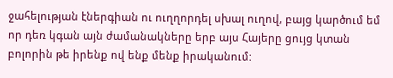ջահելության էներգիան ու ուղղորդել սխալ ուղով, բայց կարծում եմ որ դեռ կգան այն ժամանակները երբ այս Հայերը ցույց կտան բոլորին թե իրենք ով ենք մենք իրականում: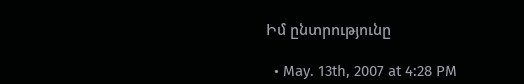Իմ ընտրությունը

  • May. 13th, 2007 at 4:28 PM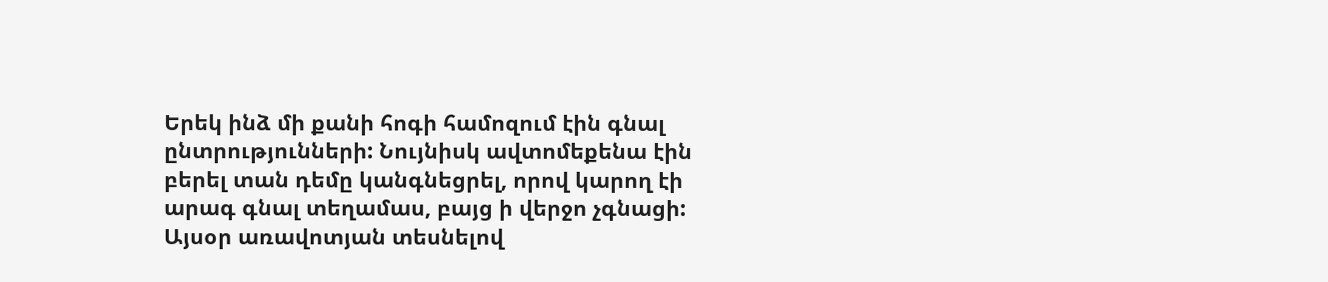Երեկ ինձ մի քանի հոգի համոզում էին գնալ ընտրությունների: Նույնիսկ ավտոմեքենա էին բերել տան դեմը կանգնեցրել, որով կարող էի արագ գնալ տեղամաս, բայց ի վերջո չգնացի:
Այսօր առավոտյան տեսնելով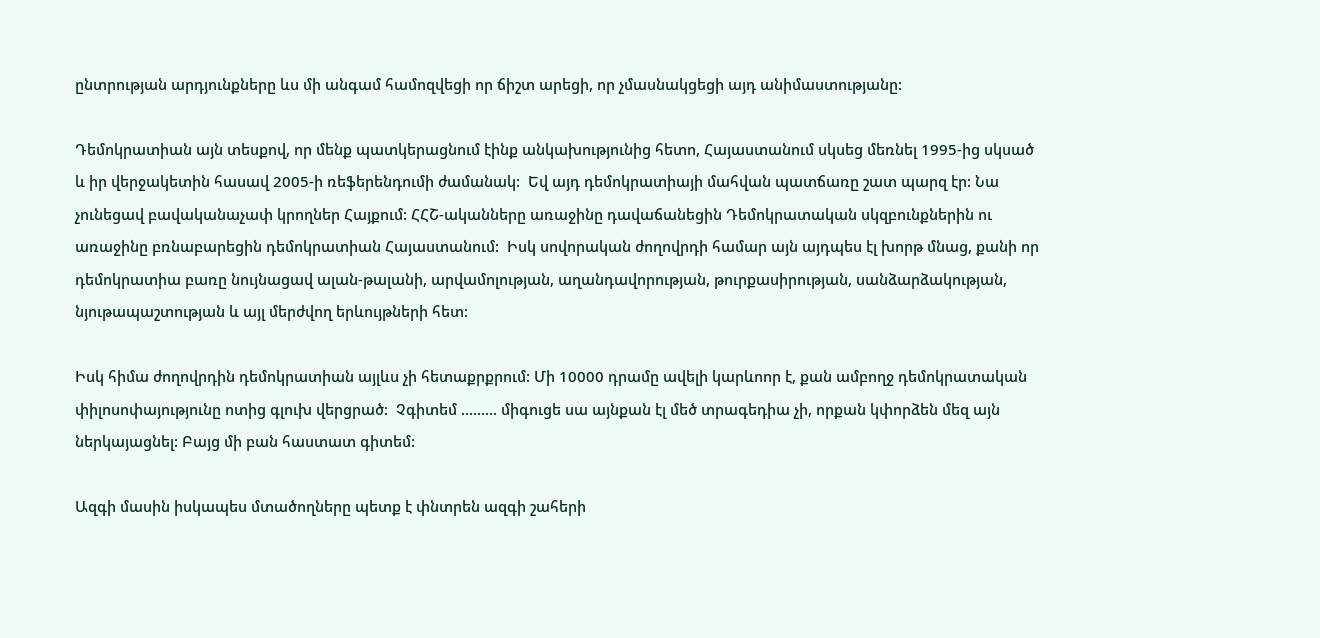ընտրության արդյունքները ևս մի անգամ համոզվեցի որ ճիշտ արեցի, որ չմասնակցեցի այդ անիմաստությանը:

Դեմոկրատիան այն տեսքով, որ մենք պատկերացնում էինք անկախությունից հետո, Հայաստանում սկսեց մեռնել 1995-ից սկսած և իր վերջակետին հասավ 2005-ի ռեֆերենդումի ժամանակ:  Եվ այդ դեմոկրատիայի մահվան պատճառը շատ պարզ էր: Նա չունեցավ բավականաչափ կրողներ Հայքում: ՀՀՇ-ականները առաջինը դավաճանեցին Դեմոկրատական սկզբունքներին ու առաջինը բռնաբարեցին դեմոկրատիան Հայաստանում:  Իսկ սովորական ժողովրդի համար այն այդպես էլ խորթ մնաց, քանի որ դեմոկրատիա բառը նույնացավ ալան-թալանի, արվամոլության, աղանդավորության, թուրքասիրության, սանձարձակության, նյութապաշտության և այլ մերժվող երևույթների հետ:

Իսկ հիմա ժողովրդին դեմոկրատիան այլևս չի հետաքրքրում: Մի 10000 դրամը ավելի կարևոոր է, քան ամբողջ դեմոկրատական փիլոսոփայությունը ոտից գլուխ վերցրած:  Չգիտեմ ......... միգուցե սա այնքան էլ մեծ տրագեդիա չի, որքան կփորձեն մեզ այն ներկայացնել: Բայց մի բան հաստատ գիտեմ:

Ազգի մասին իսկապես մտածողները պետք է փնտրեն ազգի շահերի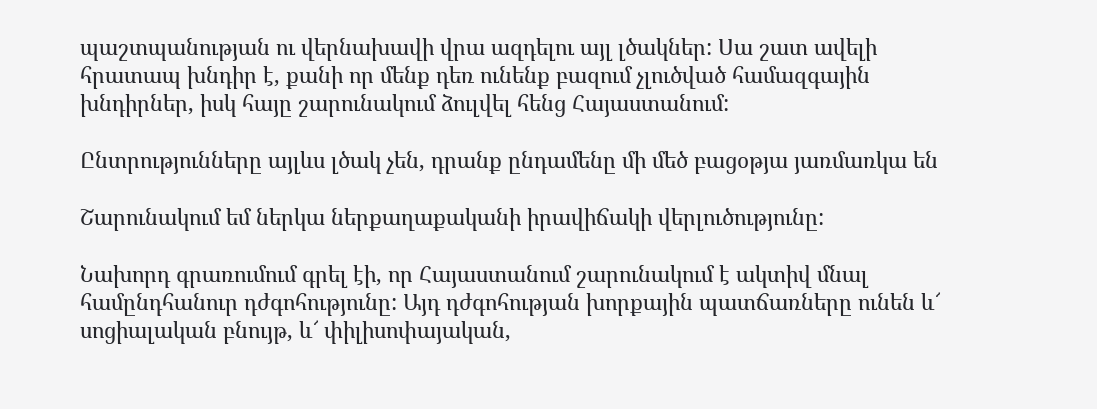պաշտպանության ու վերնախավի վրա ազդելու այլ լծակներ: Սա շատ ավելի հրատապ խնդիր է, քանի որ մենք դեռ ունենք բազում չլուծված համազգային խնդիրներ, իսկ հայը շարունակում ձուլվել հենց Հայաստանում:

Ընտրությունները այլևս լծակ չեն, դրանք ընդամենը մի մեծ բացօթյա յառմառկա են

Շարունակում եմ ներկա ներքաղաքականի իրավիճակի վերլուծությունը:

Նախորդ գրառումում գրել էի, որ Հայաստանում շարունակում է ակտիվ մնալ համընդհանուր դժգոհությունը: Այդ դժգոհության խորքային պատճառները ունեն և՜ սոցիալական բնույթ, և՜ փիլիսոփայական,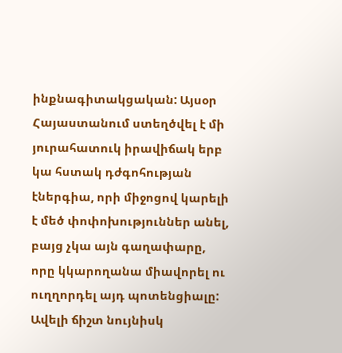ինքնագիտակցական: Այսօր Հայաստանում ստեղծվել է մի յուրահատուկ իրավիճակ երբ կա հստակ դժգոհության էներգիա, որի միջոցով կարելի է մեծ փոփոխություններ անել, բայց չկա այն գաղափարը, որը կկարողանա միավորել ու ուղղորդել այդ պոտենցիալը: Ավելի ճիշտ նույնիսկ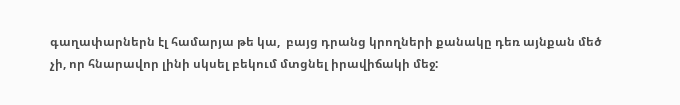գաղափարներն էլ համարյա թե կա,  բայց դրանց կրողների քանակը դեռ այնքան մեծ չի, որ հնարավոր լինի սկսել բեկում մտցնել իրավիճակի մեջ: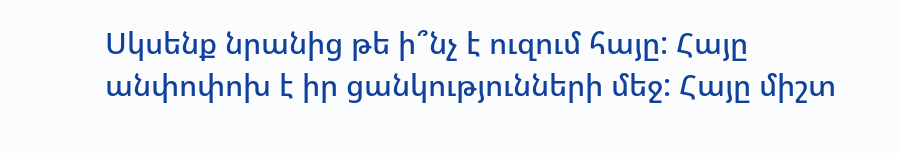Սկսենք նրանից թե ի՞նչ է ուզում հայը: Հայը անփոփոխ է իր ցանկությունների մեջ: Հայը միշտ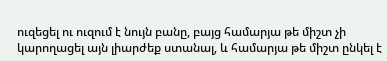ուզեցել ու ուզում է նույն բանը, բայց համարյա թե միշտ չի կարողացել այն լիարժեք ստանալ, և համարյա թե միշտ ընկել է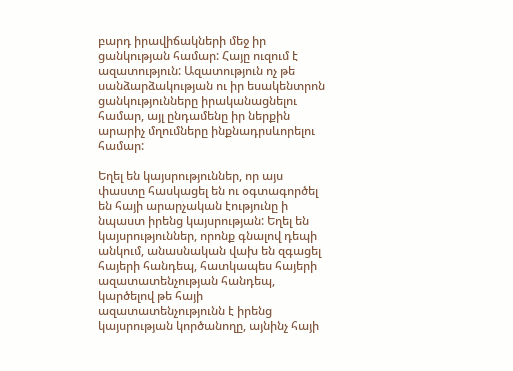բարդ իրավիճակների մեջ իր ցանկության համար: Հայը ուզում է ազատություն: Ազատություն ոչ թե սանձարձակության ու իր եսակենտրոն ցանկությունները իրականացնելու համար, այլ ընդամենը իր ներքին արարիչ մղումները ինքնադրսևորելու համար:

Եղել են կայսրություններ, որ այս փաստը հասկացել են ու օգտագործել են հայի արարչական էությունը ի նպաստ իրենց կայսրության: Եղել են կայսրություններ, որոնք գնալով դեպի անկում, անասնական վախ են զգացել հայերի հանդեպ, հատկապես հայերի ազատատենչության հանդեպ, կարծելով թե հայի ազատատենչությունն է իրենց կայսրության կործանողը, այնինչ հայի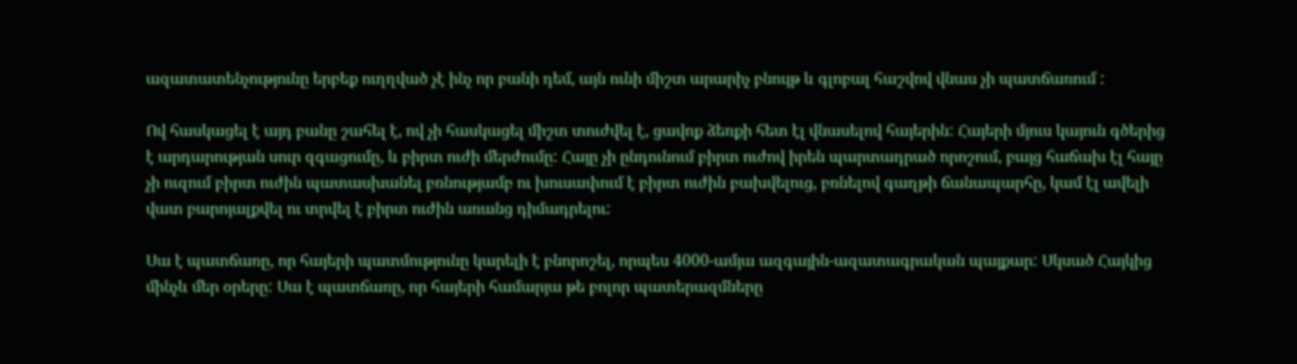ազատատենչությունը երբեք ուղղված չէ ինչ որ բանի դեմ, այն ունի միշտ արարիչ բնույթ և գլոբալ հաշվով վնաս չի պատճառում :

Ով հասկացել է այդ բանը շահել է, ով չի հասկացել միշտ տուժվել է, ցավոք ձեռքի հետ էլ վնասելով հայերին: Հայերի մյուս կայուն գծերից է արդարության սուր զգացումը, և բիրտ ուժի մերժումը: Հայը չի ընդունում բիրտ ուժով իրեն պարտադրած որոշում, բայց հաճախ էլ հայը չի ուզում բիրտ ուժին պատասխանել բռնությամբ ու խուսափում է բիրտ ուժին բախվելուց, բռնելով գաղթի ճանապարհը, կամ էլ ավելի վատ բարոյալքվել ու տրվել է բիրտ ուժին առանց դիմադրելու:

Սա է պատճառը, որ հայերի պատմությունը կարելի է բնորոշել, որպես 4000-ամյա ազգային-ազատագրական պայքար: Սկսած Հայկից մինչև մեր օրերը: Սա է պատճառը, որ հայերի համարյա թե բոլոր պատերազմները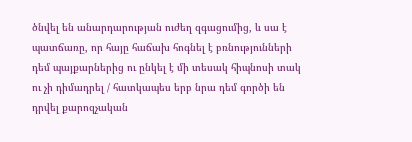ծնվել են անարդարության ուժեղ զգացումից, և սա է պատճառը, որ հայը հաճախ հոգնել է բռնությունների դեմ պայքարներից ու ընկել է մի տեսակ հիպնոսի տակ ու չի դիմադրել / հատկապես երբ նրա դեմ գործի են դրվել քարոզչական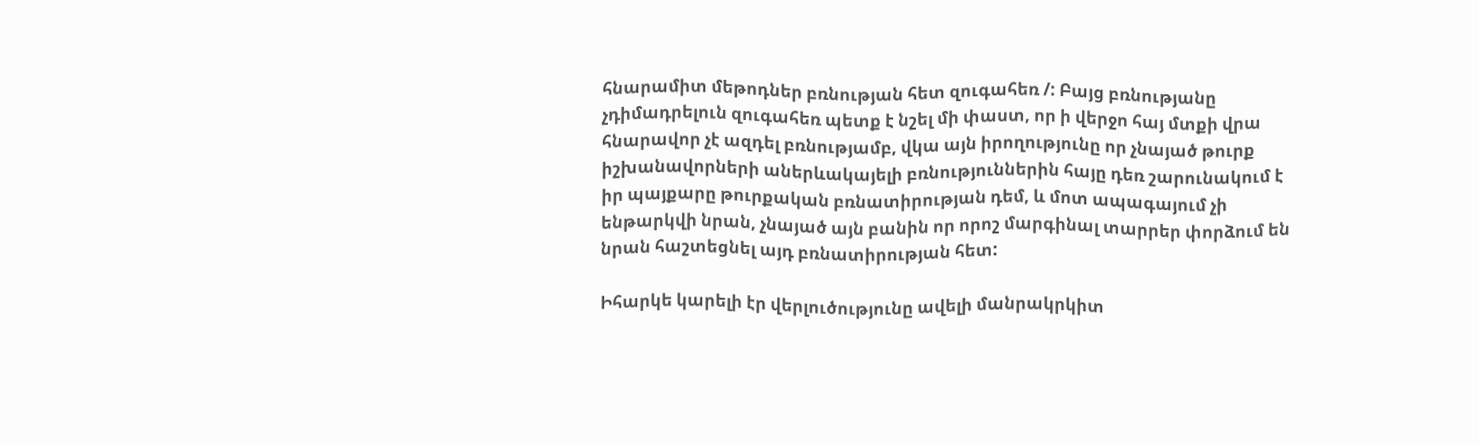հնարամիտ մեթոդներ բռնության հետ զուգահեռ /: Բայց բռնությանը չդիմադրելուն զուգահեռ պետք է նշել մի փաստ, որ ի վերջո հայ մտքի վրա հնարավոր չէ ազդել բռնությամբ, վկա այն իրողությունը որ չնայած թուրք իշխանավորների աներևակայելի բռնություններին հայը դեռ շարունակում է իր պայքարը թուրքական բռնատիրության դեմ, և մոտ ապագայում չի ենթարկվի նրան, չնայած այն բանին որ որոշ մարգինալ տարրեր փորձում են նրան հաշտեցնել այդ բռնատիրության հետ:

Իհարկե կարելի էր վերլուծությունը ավելի մանրակրկիտ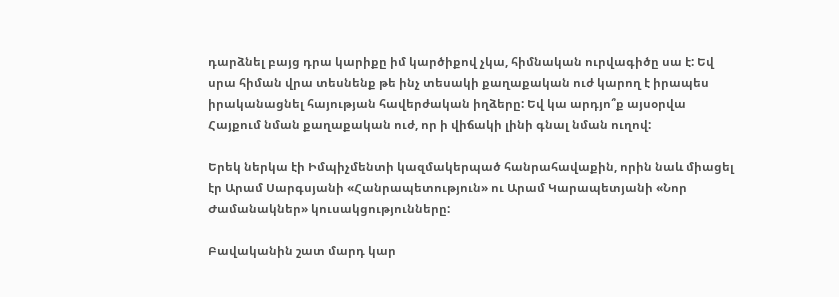դարձնել բայց դրա կարիքը իմ կարծիքով չկա, հիմնական ուրվագիծը սա է: Եվ սրա հիման վրա տեսնենք թե ինչ տեսակի քաղաքական ուժ կարող է իրապես իրականացնել հայության հավերժական իղձերը: Եվ կա արդյո՞ք այսօրվա Հայքում նման քաղաքական ուժ, որ ի վիճակի լինի գնալ նման ուղով:

Երեկ ներկա էի Իմպիչմենտի կազմակերպած հանրահավաքին, որին նաև միացել էր Արամ Սարգսյանի «Հանրապետություն» ու Արամ Կարապետյանի «Նոր Ժամանակներ» կուսակցությունները:

Բավականին շատ մարդ կար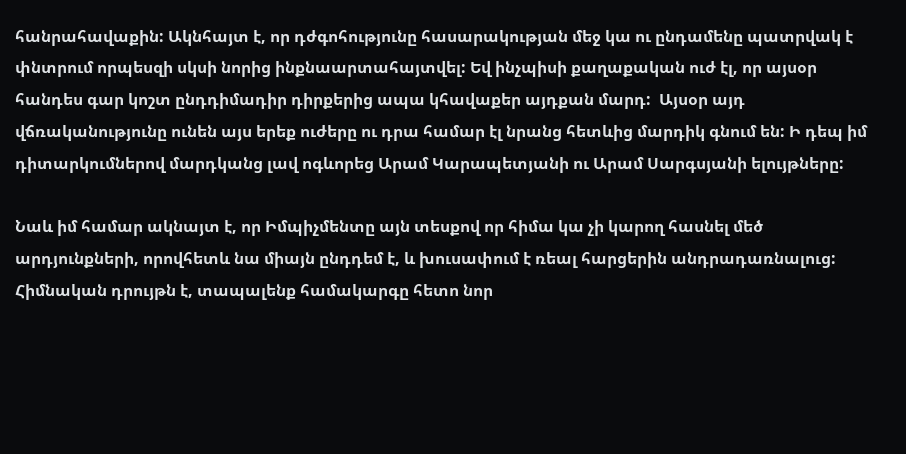հանրահավաքին: Ակնհայտ է, որ դժգոհությունը հասարակության մեջ կա ու ընդամենը պատրվակ է փնտրում որպեսզի սկսի նորից ինքնաարտահայտվել: Եվ ինչպիսի քաղաքական ուժ էլ, որ այսօր հանդես գար կոշտ ընդդիմադիր դիրքերից ապա կհավաքեր այդքան մարդ:  Այսօր այդ վճռականությունը ունեն այս երեք ուժերը ու դրա համար էլ նրանց հետևից մարդիկ գնում են: Ի դեպ իմ դիտարկումներով մարդկանց լավ ոգևորեց Արամ Կարապետյանի ու Արամ Սարգսյանի ելույթները:

Նաև իմ համար ակնայտ է, որ Իմպիչմենտը այն տեսքով որ հիմա կա չի կարող հասնել մեծ արդյունքների, որովհետև նա միայն ընդդեմ է, և խուսափում է ռեալ հարցերին անդրադառնալուց:  Հիմնական դրույթն է, տապալենք համակարգը հետո նոր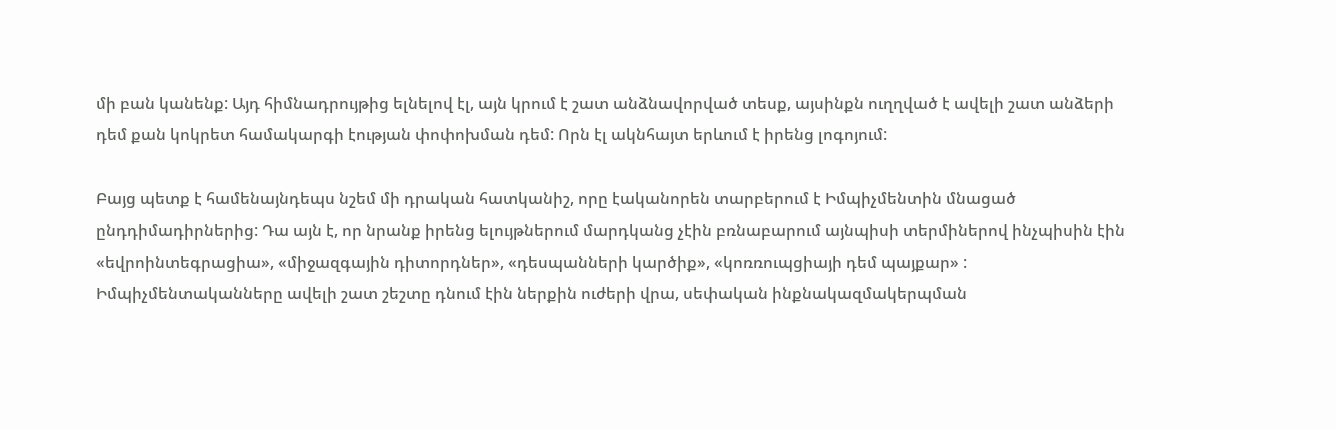մի բան կանենք: Այդ հիմնադրույթից ելնելով էլ, այն կրում է շատ անձնավորված տեսք, այսինքն ուղղված է ավելի շատ անձերի դեմ քան կոկրետ համակարգի էության փոփոխման դեմ: Որն էլ ակնհայտ երևում է իրենց լոգոյում:

Բայց պետք է համենայնդեպս նշեմ մի դրական հատկանիշ, որը էականորեն տարբերում է Իմպիչմենտին մնացած ընդդիմադիրներից: Դա այն է, որ նրանք իրենց ելույթներում մարդկանց չէին բռնաբարում այնպիսի տերմիներով ինչպիսին էին «եվրոինտեգրացիա», «միջազգային դիտորդներ», «դեսպանների կարծիք», «կոռռուպցիայի դեմ պայքար» : Իմպիչմենտականները ավելի շատ շեշտը դնում էին ներքին ուժերի վրա, սեփական ինքնակազմակերպման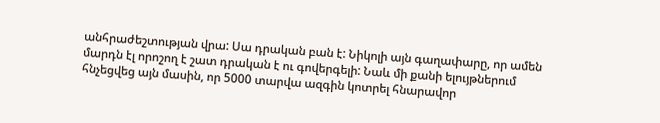անհրաժեշտության վրա: Սա դրական բան է: Նիկոլի այն գաղափարը, որ ամեն մարդն էլ որոշող է շատ դրական է ու գովերգելի: Նաև մի քանի ելույթներում հնչեցվեց այն մասին, որ 5000 տարվա ազգին կոտրել հնարավոր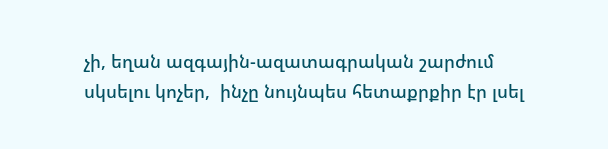չի, եղան ազգային-ազատագրական շարժում սկսելու կոչեր,  ինչը նույնպես հետաքրքիր էր լսել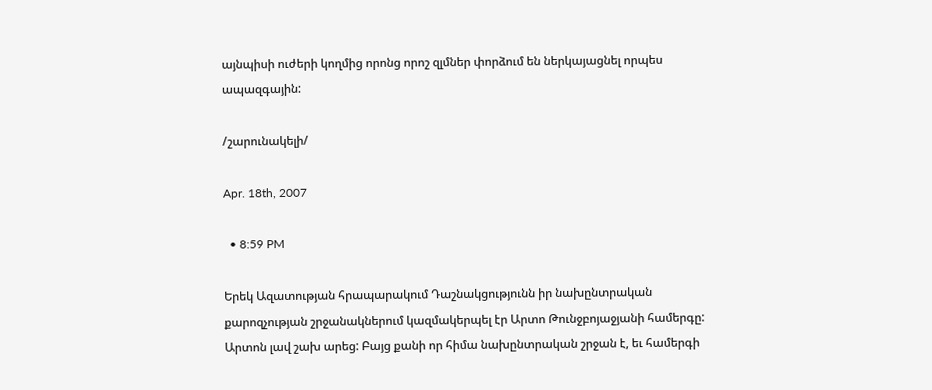այնպիսի ուժերի կողմից որոնց որոշ զլմներ փորձում են ներկայացնել որպես ապազգային:

/շարունակելի/

Apr. 18th, 2007

  • 8:59 PM

Երեկ Ազատության հրապարակում Դաշնակցությունն իր նախընտրական քարոզչության շրջանակներում կազմակերպել էր Արտո Թունջբոյաջյանի համերգը: Արտոն լավ շախ արեց: Բայց քանի որ հիմա նախընտրական շրջան է, եւ համերգի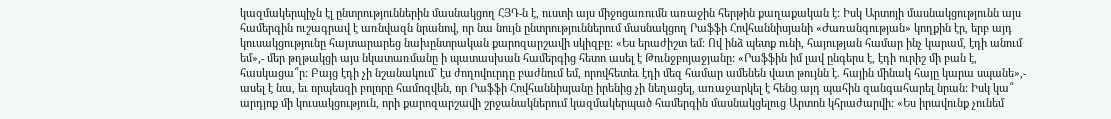կազմակերպիչն էլ ընտրություններին մասնակցող ՀՅԴ-ն է, ուստի այս միջոցառումն առաջին հերթին քաղաքական է: Իսկ Արտոյի մասնակցությունն այս համերգին ուշագրավ է առնվազն նրանով, որ նա նույն ընտրություններում մասնակցող Րաֆֆի Հովհաննիսյանի «Ժառանգության» կողքին էր, երբ այդ կուսակցությունը հայտարարեց նախընտրական քարոզարշավի սկիզբը: «Ես երաժիշտ եմ: Ով ինձ պետք ունի, հայության համար ինչ կարամ, էդի անում եմ»,- մեր թղթակցի այս նկատառմանը ի պատասխան համերգից հետո ասել է Թունջբոյաջյանը: «Րաֆֆին իմ լավ ընգերս է, էդի ուրիշ մի բան է, հասկացա՞ր: Բայց էդի չի նշանակում` էս ժողովուրդը բաժնում եմ, որովհետեւ էդի մեզ համար ամենեն վատ թույնն է. հային մինակ հայը կարա սպանե»,- ասել է նա, եւ որպեսզի բոլորը համոզվեն, որ Րաֆֆի Հովհաննիսյանը իրենից չի նեղացել, առաջարկել է հենց այդ պահին զանգահարել նրան: Իսկ կա՞ արդյոք մի կուսակցություն, որի քարոզարշավի շրջանակներում կազմակերպած համերգին մասնակցելուց Արտոն կհրաժարվի: «Ես իրավունք չունեմ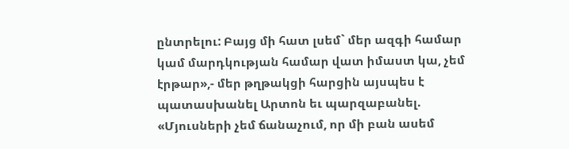ընտրելու: Բայց մի հատ լսեմ` մեր ազգի համար կամ մարդկության համար վատ իմաստ կա, չեմ էրթար»,- մեր թղթակցի հարցին այսպես է պատասխանել Արտոն եւ պարզաբանել. «Մյուսների չեմ ճանաչում, որ մի բան ասեմ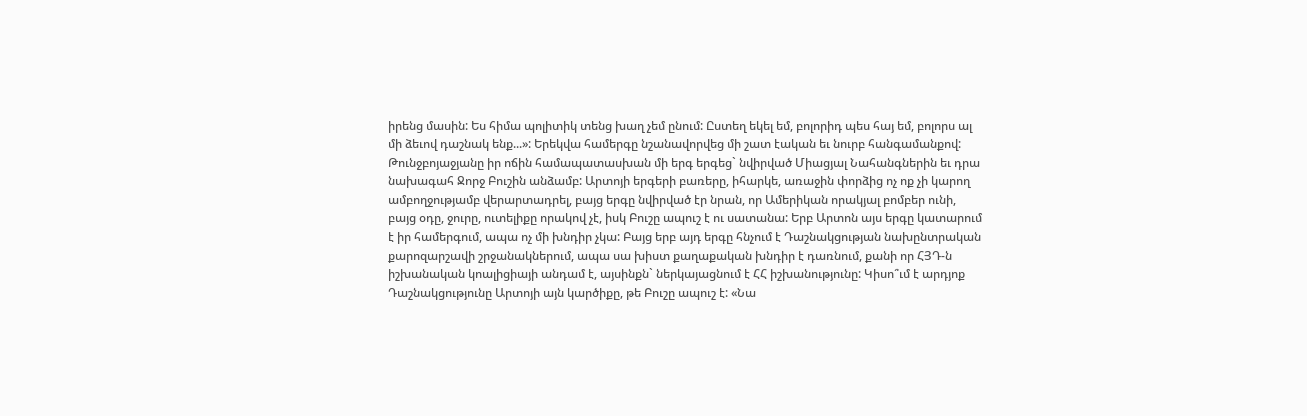իրենց մասին: Ես հիմա պոլիտիկ տենց խաղ չեմ ընում: Ըստեղ եկել եմ, բոլորիդ պես հայ եմ, բոլորս ալ մի ձեւով դաշնակ ենք...»: Երեկվա համերգը նշանավորվեց մի շատ էական եւ նուրբ հանգամանքով: Թունջբոյաջյանը իր ոճին համապատասխան մի երգ երգեց` նվիրված Միացյալ Նահանգներին եւ դրա նախագահ Ջորջ Բուշին անձամբ: Արտոյի երգերի բառերը, իհարկե, առաջին փորձից ոչ ոք չի կարող ամբողջությամբ վերարտադրել, բայց երգը նվիրված էր նրան, որ Ամերիկան որակյալ բոմբեր ունի, բայց օդը, ջուրը, ուտելիքը որակով չէ, իսկ Բուշը ապուշ է ու սատանա: Երբ Արտոն այս երգը կատարում է իր համերգում, ապա ոչ մի խնդիր չկա: Բայց երբ այդ երգը հնչում է Դաշնակցության նախընտրական քարոզարշավի շրջանակներում, ապա սա խիստ քաղաքական խնդիր է դառնում, քանի որ ՀՅԴ-ն իշխանական կոալիցիայի անդամ է, այսինքն` ներկայացնում է ՀՀ իշխանությունը: Կիսո՞ւմ է արդյոք Դաշնակցությունը Արտոյի այն կարծիքը, թե Բուշը ապուշ է: «Նա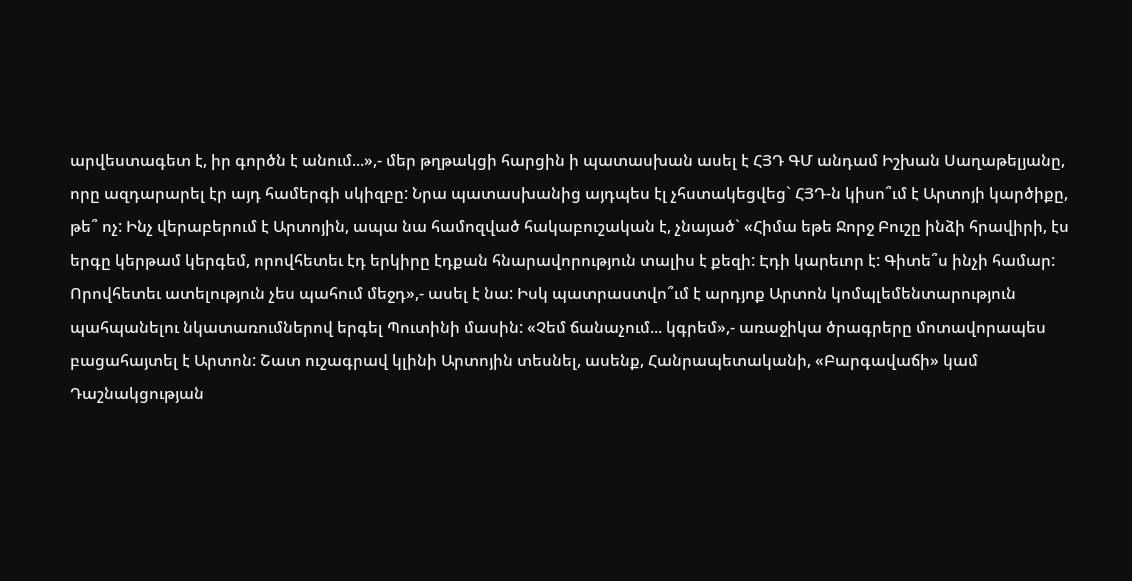արվեստագետ է, իր գործն է անում...»,- մեր թղթակցի հարցին ի պատասխան ասել է ՀՅԴ ԳՄ անդամ Իշխան Սաղաթելյանը, որը ազդարարել էր այդ համերգի սկիզբը: Նրա պատասխանից այդպես էլ չհստակեցվեց` ՀՅԴ-ն կիսո՞ւմ է Արտոյի կարծիքը, թե՞ ոչ: Ինչ վերաբերում է Արտոյին, ապա նա համոզված հակաբուշական է, չնայած` «Հիմա եթե Ջորջ Բուշը ինձի հրավիրի, էս երգը կերթամ կերգեմ, որովհետեւ էդ երկիրը էդքան հնարավորություն տալիս է քեզի: Էդի կարեւոր է: Գիտե՞ս ինչի համար: Որովհետեւ ատելություն չես պահում մեջդ»,- ասել է նա: Իսկ պատրաստվո՞ւմ է արդյոք Արտոն կոմպլեմենտարություն պահպանելու նկատառումներով երգել Պուտինի մասին: «Չեմ ճանաչում... կգրեմ»,- առաջիկա ծրագրերը մոտավորապես բացահայտել է Արտոն: Շատ ուշագրավ կլինի Արտոյին տեսնել, ասենք, Հանրապետականի, «Բարգավաճի» կամ Դաշնակցության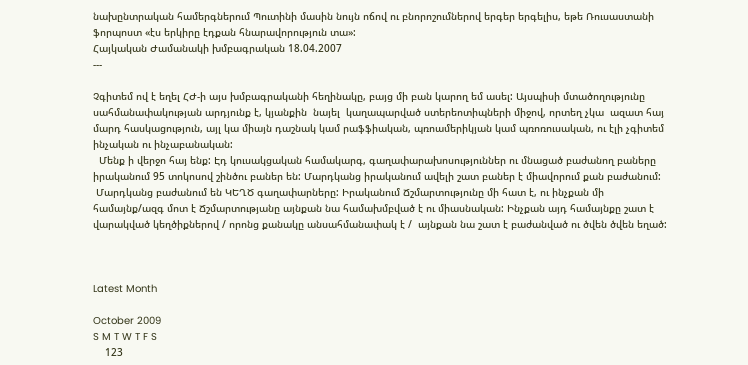նախընտրական համերգներում Պուտինի մասին նույն ոճով ու բնորոշումներով երգեր երգելիս, եթե Ռուսաստանի ֆորպոստ «էս երկիրը էդքան հնարավորություն տա»:
Հայկական Ժամանակի խմբագրական 18.04.2007
---

Չգիտեմ ով է եղել ՀԺ-ի այս խմբագրականի հեղինակը, բայց մի բան կարող եմ ասել: Այսպիսի մտածողությունը սահմանափակության արդյունք է, կյանքին  նայել  կաղապարված ստերեոտիպների միջով, որտեղ չկա  ազատ հայ մարդ հասկացություն, այլ կա միայն դաշնակ կամ րաֆֆիական, պռոամերիկյան կամ պռոռուսական, ու էլի չգիտեմ ինչական ու ինչաբանական:
  Մենք ի վերջո հայ ենք: Էդ կուսակցական համակարգ, գաղափարախոսություններ ու մնացած բաժանող բաները իրականում 95 տոկոսով շինծու բաներ են: Մարդկանց իրականում ավելի շատ բաներ է միավորում քան բաժանում:
 Մարդկանց բաժանում են ԿԵՂԾ գաղափարները: Իրականում Ճշմարտությունը մի հատ է, ու ինչքան մի համայնք/ազգ մոտ է Ճշմարտությանը այնքան նա համախմբված է ու միասնական: Ինչքան այդ համայնքը շատ է վարակված կեղծիքներով / որոնց քանակը անսահմանափակ է /  այնքան նա շատ է բաժանված ու ծվեն ծվեն եղած:



Latest Month

October 2009
S M T W T F S
    123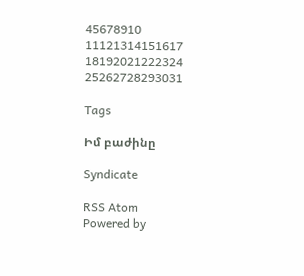45678910
11121314151617
18192021222324
25262728293031

Tags

Իմ բաժինը

Syndicate

RSS Atom
Powered by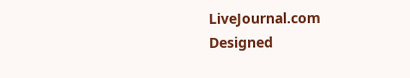LiveJournal.com
Designed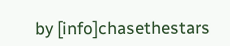by [info]chasethestars